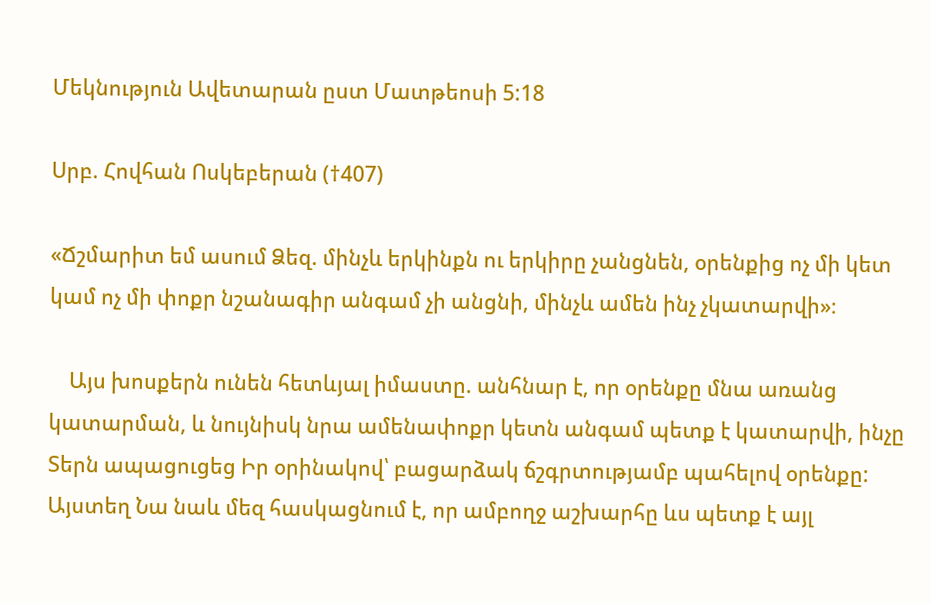Մեկնություն Ավետարան ըստ Մատթեոսի 5:18

Սրբ. Հովհան Ոսկեբերան (†407)

«Ճշմարիտ եմ ասում Ձեզ. մինչև երկինքն ու երկիրը չանցնեն, օրենքից ոչ մի կետ կամ ոչ մի փոքր նշանագիր անգամ չի անցնի, մինչև ամեն ինչ չկատարվի»։

    Այս խոսքերն ունեն հետևյալ իմաստը. անհնար է, որ օրենքը մնա առանց կատարման, և նույնիսկ նրա ամենափոքր կետն անգամ պետք է կատարվի, ինչը Տերն ապացուցեց Իր օրինակով՝ բացարձակ ճշգրտությամբ պահելով օրենքը: Այստեղ Նա նաև մեզ հասկացնում է, որ ամբողջ աշխարհը ևս պետք է այլ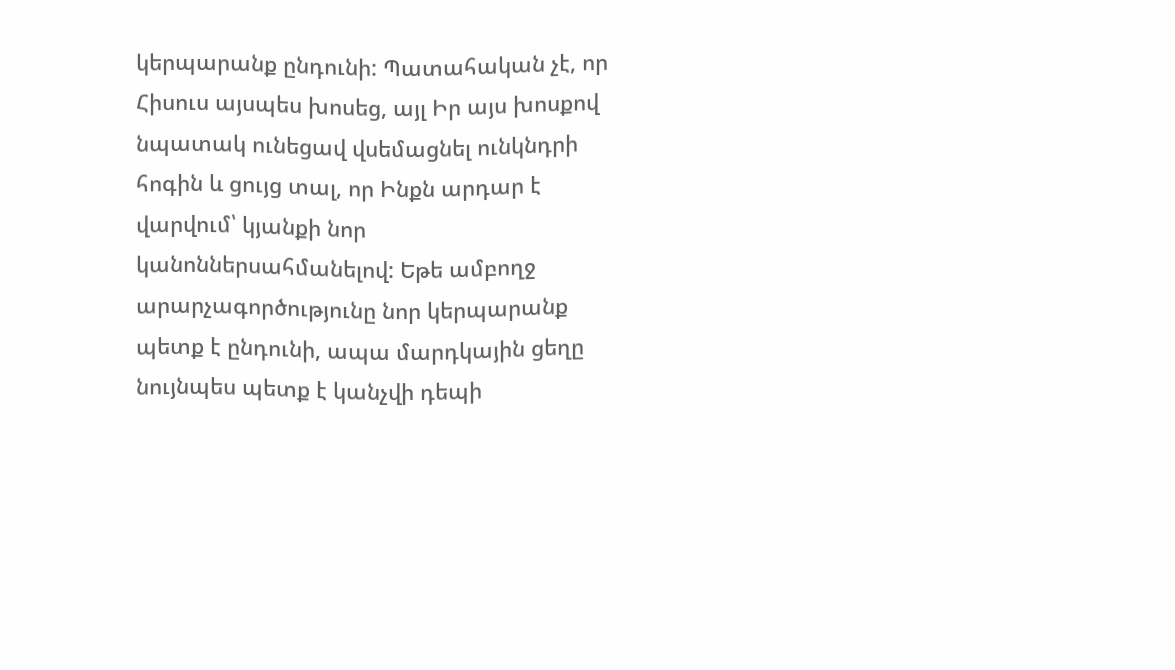կերպարանք ընդունի: Պատահական չէ, որ Հիսուս այսպես խոսեց, այլ Իր այս խոսքով նպատակ ունեցավ վսեմացնել ունկնդրի հոգին և ցույց տալ, որ Ինքն արդար է վարվում՝ կյանքի նոր կանոններսահմանելով: Եթե ամբողջ արարչագործությունը նոր կերպարանք պետք է ընդունի, ապա մարդկային ցեղը նույնպես պետք է կանչվի դեպի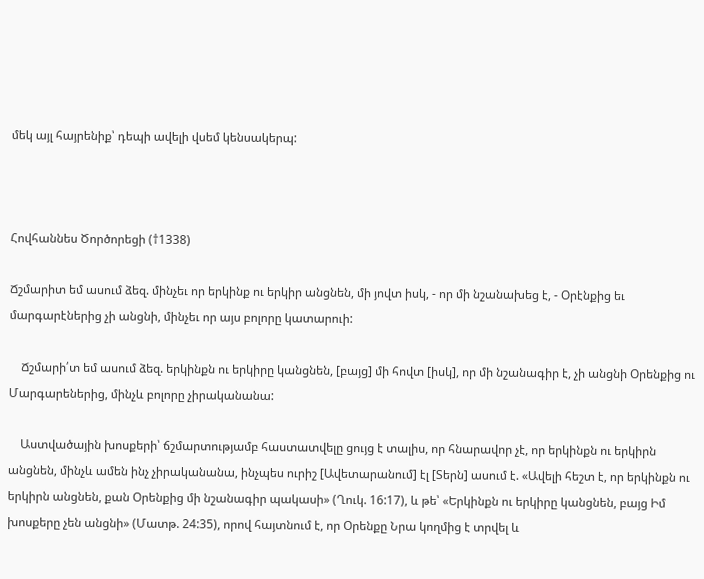մեկ այլ հայրենիք՝ դեպի ավելի վսեմ կենսակերպ:



Հովհաննես Ծործորեցի (†1338)

Ճշմարիտ եմ ասում ձեզ. մինչեւ որ երկինք ու երկիր անցնեն, մի յովտ իսկ, - որ մի նշանախեց է, - Օրէնքից եւ մարգարէներից չի անցնի, մինչեւ որ այս բոլորը կատարուի:

    Ճշմարի՛տ եմ ասում ձեզ. երկինքն ու երկիրը կանցնեն, [բայց] մի հովտ [իսկ], որ մի նշանագիր է, չի անցնի Օրենքից ու Մարգարեներից, մինչև բոլորը չիրականանա:

    Աստվածային խոսքերի՝ ճշմարտությամբ հաստատվելը ցույց է տալիս, որ հնարավոր չէ, որ երկինքն ու երկիրն անցնեն, մինչև ամեն ինչ չիրականանա, ինչպես ուրիշ [Ավետարանում] էլ [Տերն] ասում է. «Ավելի հեշտ է, որ երկինքն ու երկիրն անցնեն, քան Օրենքից մի նշանագիր պակասի» (Ղուկ. 16:17), և թե՝ «Երկինքն ու երկիրը կանցնեն, բայց Իմ խոսքերը չեն անցնի» (Մատթ. 24:35), որով հայտնում է, որ Օրենքը Նրա կողմից է տրվել և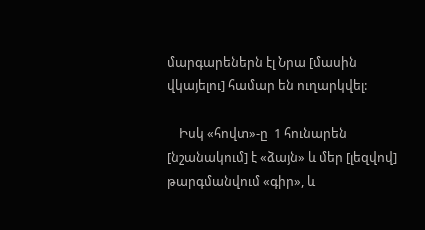մարգարեներն էլ Նրա [մասին վկայելու] համար են ուղարկվել:

    Իսկ «հովտ»-ը  1 հունարեն [նշանակում] է «ձայն» և մեր [լեզվով] թարգմանվում «գիր», և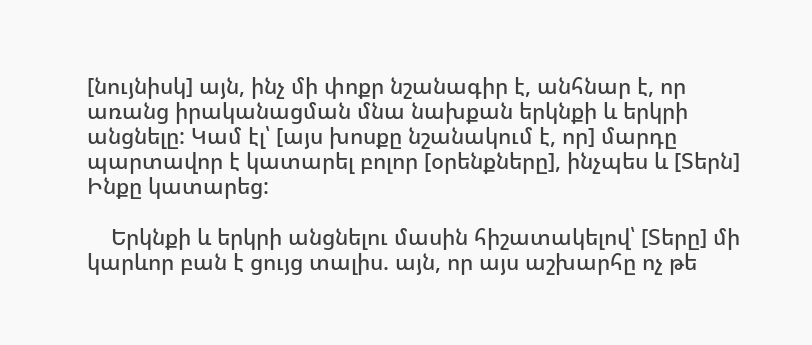[նույնիսկ] այն, ինչ մի փոքր նշանագիր է, անհնար է, որ առանց իրականացման մնա նախքան երկնքի և երկրի անցնելը: Կամ էլ՝ [այս խոսքը նշանակում է, որ] մարդը պարտավոր է կատարել բոլոր [օրենքները], ինչպես և [Տերն] Ինքը կատարեց:

    Երկնքի և երկրի անցնելու մասին հիշատակելով՝ [Տերը] մի կարևոր բան է ցույց տալիս. այն, որ այս աշխարհը ոչ թե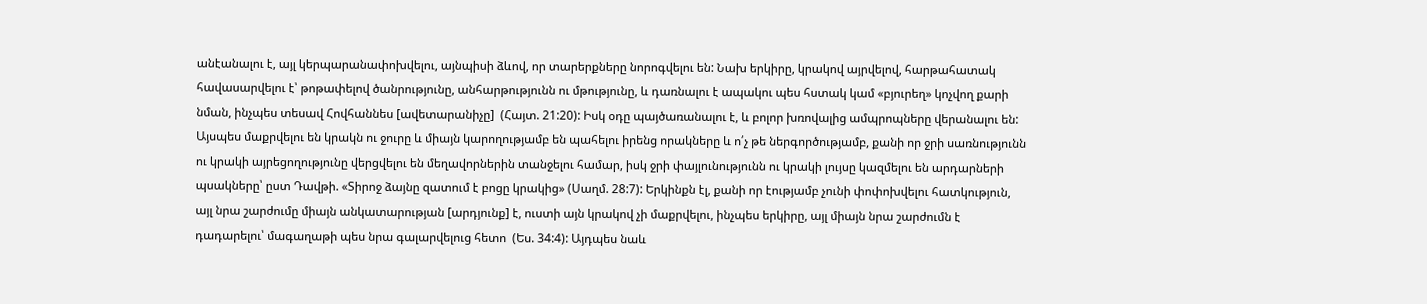անէանալու է, այլ կերպարանափոխվելու, այնպիսի ձևով, որ տարերքները նորոգվելու են: Նախ երկիրը, կրակով այրվելով, հարթահատակ հավասարվելու է՝ թոթափելով ծանրությունը, անհարթությունն ու մթությունը, և դառնալու է ապակու պես հստակ կամ «բյուրեղ» կոչվող քարի նման, ինչպես տեսավ Հովհաննես [ավետարանիչը]  (Հայտ. 21:20): Իսկ օդը պայծառանալու է, և բոլոր խռովալից ամպրոպները վերանալու են: Այսպես մաքրվելու են կրակն ու ջուրը և միայն կարողությամբ են պահելու իրենց որակները և ո՛չ թե ներգործությամբ, քանի որ ջրի սառնությունն ու կրակի այրեցողությունը վերցվելու են մեղավորներին տանջելու համար, իսկ ջրի փայլունությունն ու կրակի լույսը կազմելու են արդարների պսակները՝ ըստ Դավթի. «Տիրոջ ձայնը զատում է բոցը կրակից» (Սաղմ. 28:7): Երկինքն էլ, քանի որ էությամբ չունի փոփոխվելու հատկություն, այլ նրա շարժումը միայն անկատարության [արդյունք] է, ուստի այն կրակով չի մաքրվելու, ինչպես երկիրը, այլ միայն նրա շարժումն է դադարելու՝ մագաղաթի պես նրա գալարվելուց հետո  (Ես. 34:4): Այդպես նաև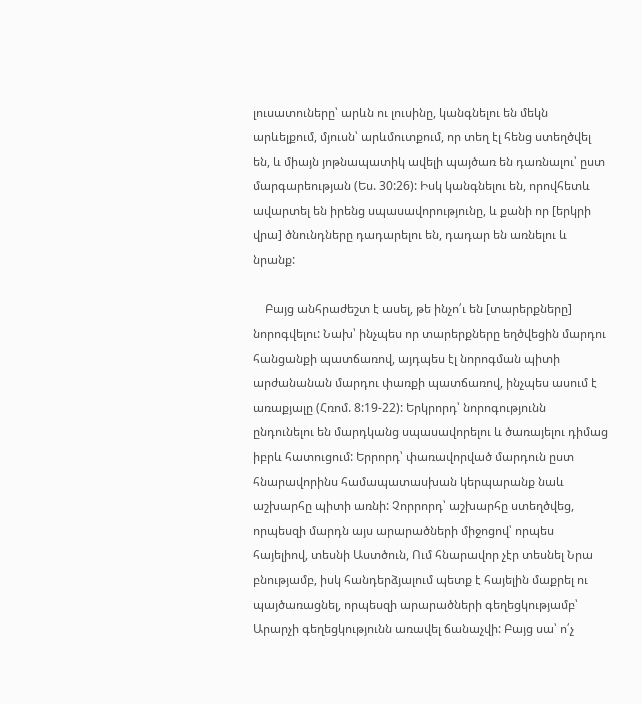լուսատուները՝ արևն ու լուսինը, կանգնելու են մեկն արևելքում, մյուսն՝ արևմուտքում, որ տեղ էլ հենց ստեղծվել են, և միայն յոթնապատիկ ավելի պայծառ են դառնալու՝ ըստ մարգարեության (Ես. 30:26): Իսկ կանգնելու են, որովհետև ավարտել են իրենց սպասավորությունը, և քանի որ [երկրի վրա] ծնունդները դադարելու են, դադար են առնելու և նրանք:

    Բայց անհրաժեշտ է ասել, թե ինչո՛ւ են [տարերքները] նորոգվելու: Նախ՝ ինչպես որ տարերքները եղծվեցին մարդու հանցանքի պատճառով, այդպես էլ նորոգման պիտի արժանանան մարդու փառքի պատճառով, ինչպես ասում է առաքյալը (Հռոմ. 8:19-22): Երկրորդ՝ նորոգությունն ընդունելու են մարդկանց սպասավորելու և ծառայելու դիմաց իբրև հատուցում: Երրորդ՝ փառավորված մարդուն ըստ հնարավորինս համապատասխան կերպարանք նաև աշխարհը պիտի առնի: Չորրորդ՝ աշխարհը ստեղծվեց, որպեսզի մարդն այս արարածների միջոցով՝ որպես հայելիով, տեսնի Աստծուն, Ում հնարավոր չէր տեսնել Նրա բնությամբ, իսկ հանդերձյալում պետք է հայելին մաքրել ու պայծառացնել, որպեսզի արարածների գեղեցկությամբ՝ Արարչի գեղեցկությունն առավել ճանաչվի: Բայց սա՝ ո՛չ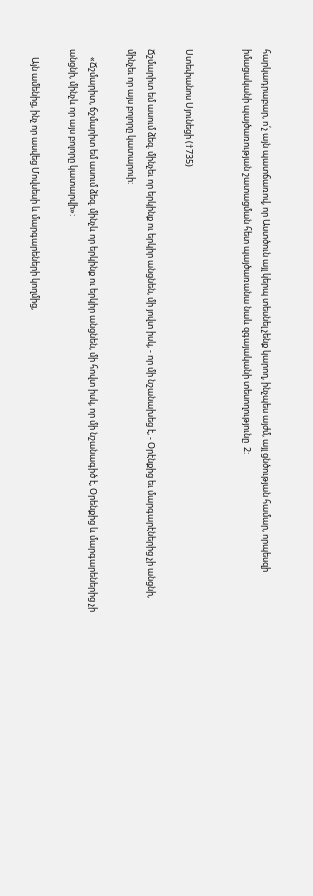հարկադրաբար, ո՛չ այն պատճառով, որ Աստծուն այլ կերպ տեսնել չենք կարող, ինչպես այժմ, այլ ցնծության համար, որպեսզի իմացականի պայծառության շատացման հետ պայծառանա նաև զգայականի տեսողությունը  2:


Ստեփանոս Սյունեցի (†735)

Ճշմարիտ եմ ասում ձեզ. մինչեւ որ երկինք ու երկիր անցնեն, մի յովտ իսկ, - որ մի նշանախեց է, - Օրէնքից եւ մարգարէներից չի անցնի, մինչեւ որ այս բոլորը կատարուի:

    «Ճշմարիտ, ճշմարիտ եմ ասում ձեզ. մինչև որ երկինք ու երկիր անցնեն, մի հովտ իսկ, որ մի նշանագիծ է, Օրենքից և մարգարեներից չի անցնի, մինչև որ այս բոլորը կատարվի»:

    Այն ամենից, ինչ որ ասվեց Մովսեսի և մարգարեների կողմից,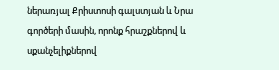ներառյալ Քրիստոսի գալստյան և Նրա գործերի մասին, որոնք հրաշքներով և սքանչելիքներով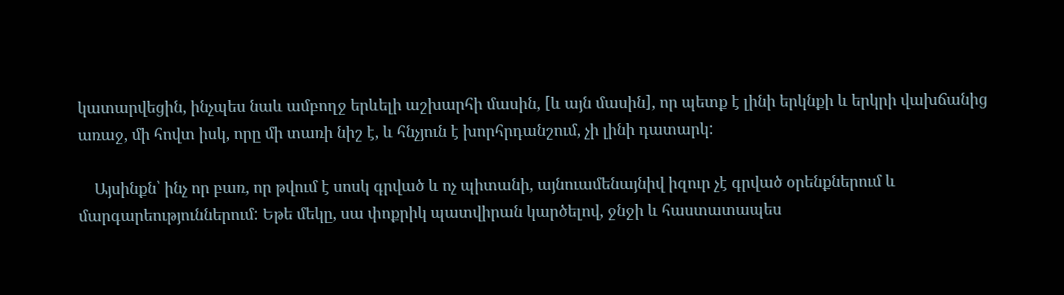կատարվեցին, ինչպես նաև ամբողջ երևելի աշխարհի մասին, [և այն մասին], որ պետք է լինի երկնքի և երկրի վախճանից առաջ, մի հովտ իսկ, որը մի տառի նիշ է, և հնչյուն է խորհրդանշում, չի լինի դատարկ:

    Այսինքն՝ ինչ որ բառ, որ թվում է սոսկ գրված և ոչ պիտանի, այնուամենայնիվ իզուր չէ գրված օրենքներում և մարգարեություններում: Եթե մեկը, սա փոքրիկ պատվիրան կարծելով, ջնջի և հաստատապես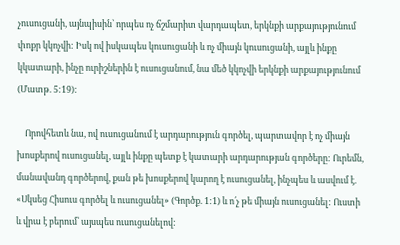չուսուցանի, այնպիսին՝ որպես ոչ ճշմարիտ վարդապետ, երկնքի արքայությունում փոքր կկոչվի: Իսկ ով իսկապես կուսուցանի և ոչ միայն կուսուցանի, այլև ինքը կկատարի, ինչը ուրիշներին է ուսուցանում, նա մեծ կկոչվի երկնքի արքայությունում (Մատթ. 5:19):

    Որովհետև նա, ով ուսուցանում է արդարություն գործել, պարտավոր է ոչ միայն խոսքերով ուսուցանել, այլև ինքը պետք է կատարի արդարության գործերը: Ուրեմն, մանավանդ գործերով, քան թե խոսքերով կարող է ուսուցանել, ինչպես և ասվում է. «Սկսեց Հիսուս գործել և ուսուցանել» (Գործք. 1:1) և ո՛չ թե միայն ուսուցանել: Ուստի և վրա է բերում՝ այսպես ուսուցանելով: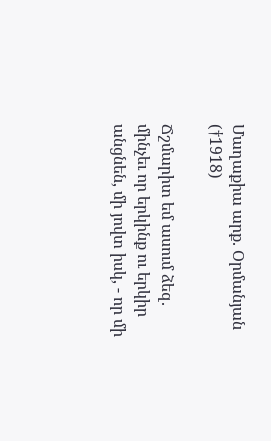Մաղաքիա արք. Օրմանյան (†1918)

Ճշմարիտ եմ ասում ձեզ. մինչեւ որ երկինք ու երկիր անցնեն, մի յովտ իսկ, - որ մի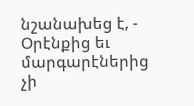նշանախեց է, - Օրէնքից եւ մարգարէներից չի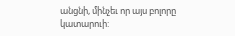անցնի, մինչեւ որ այս բոլորը կատարուի: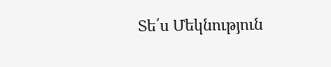Տե՛ս Մեկնություն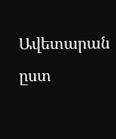Ավետարան ըստ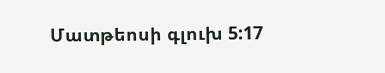Մատթեոսի գլուխ 5:17